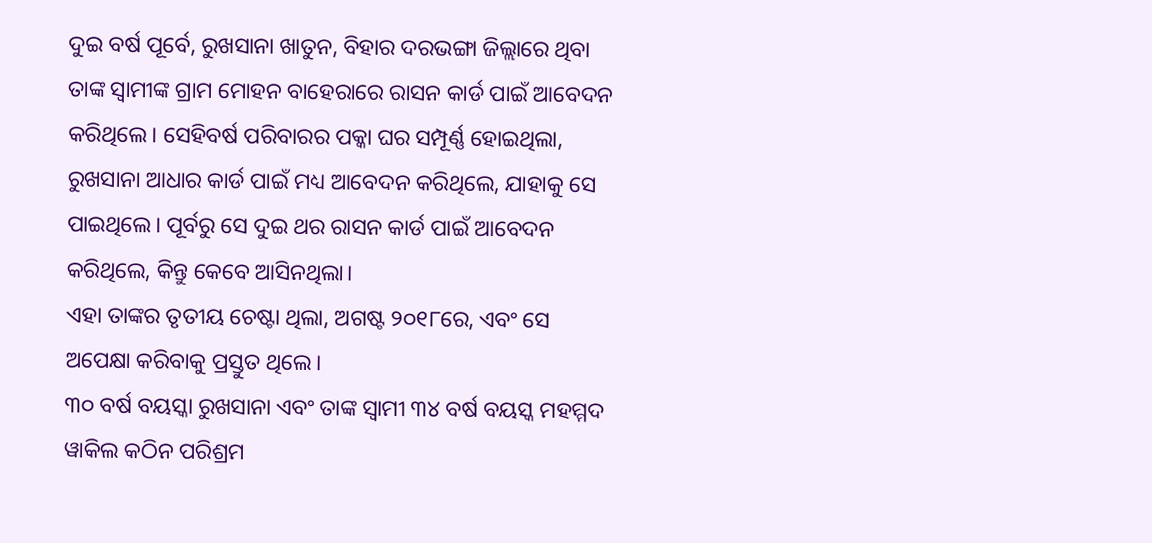ଦୁଇ ବର୍ଷ ପୂର୍ବେ, ରୁଖସାନା ଖାତୁନ, ବିହାର ଦରଭଙ୍ଗା ଜିଲ୍ଲାରେ ଥିବା ତାଙ୍କ ସ୍ୱାମୀଙ୍କ ଗ୍ରାମ ମୋହନ ବାହେରାରେ ରାସନ କାର୍ଡ ପାଇଁ ଆବେଦନ କରିଥିଲେ। ସେହିବର୍ଷ ପରିବାରର ପକ୍କା ଘର ସମ୍ପୂର୍ଣ୍ଣ ହୋଇଥିଲା, ରୁଖସାନା ଆଧାର କାର୍ଡ ପାଇଁ ମଧ୍ୟ ଆବେଦନ କରିଥିଲେ, ଯାହାକୁ ସେ ପାଇଥିଲେ। ପୂର୍ବରୁ ସେ ଦୁଇ ଥର ରାସନ କାର୍ଡ ପାଇଁ ଆବେଦନ କରିଥିଲେ, କିନ୍ତୁ କେବେ ଆସିନଥିଲା।
ଏହା ତାଙ୍କର ତୃତୀୟ ଚେଷ୍ଟା ଥିଲା, ଅଗଷ୍ଟ ୨୦୧୮ରେ, ଏବଂ ସେ ଅପେକ୍ଷା କରିବାକୁ ପ୍ରସ୍ତୁତ ଥିଲେ।
୩୦ ବର୍ଷ ବୟସ୍କା ରୁଖସାନା ଏବଂ ତାଙ୍କ ସ୍ୱାମୀ ୩୪ ବର୍ଷ ବୟସ୍କ ମହମ୍ମଦ ୱାକିଲ କଠିନ ପରିଶ୍ରମ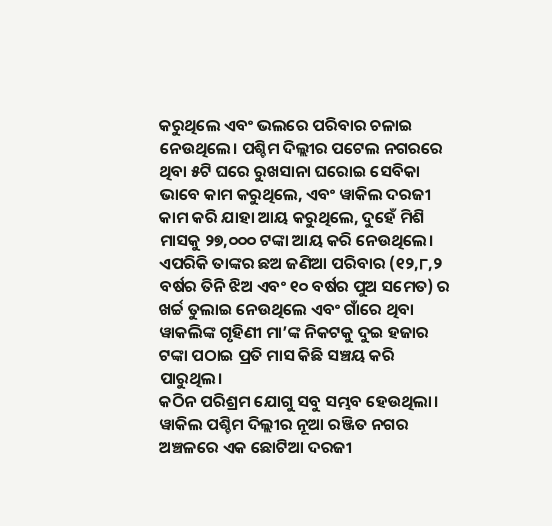କରୁଥିଲେ ଏବଂ ଭଲରେ ପରିବାର ଚଳାଇ ନେଉଥିଲେ। ପଶ୍ଚିମ ଦିଲ୍ଲୀର ପଟେଲ ନଗରରେ ଥିବା ୫ଟି ଘରେ ରୁଖସାନା ଘରୋଇ ସେବିକା ଭାବେ କାମ କରୁଥିଲେ, ଏବଂ ୱାକିଲ ଦରଜୀ କାମ କରି ଯାହା ଆୟ କରୁଥିଲେ, ଦୁହେଁ ମିଶି ମାସକୁ ୨୭,୦୦୦ ଟଙ୍କା ଆୟ କରି ନେଉଥିଲେ। ଏପରିକି ତାଙ୍କର ଛଅ ଜଣିଆ ପରିବାର (୧୨,୮,୨ ବର୍ଷର ତିନି ଝିଅ ଏବଂ ୧୦ ବର୍ଷର ପୁଅ ସମେତ) ର ଖର୍ଚ୍ଚ ତୁଲାଇ ନେଉଥିଲେ ଏବଂ ଗାଁରେ ଥିବା ୱାକଲିଙ୍କ ଗୃହିଣୀ ମା’ଙ୍କ ନିକଟକୁ ଦୁଇ ହଜାର ଟଙ୍କା ପଠାଇ ପ୍ରତି ମାସ କିଛି ସଞ୍ଚୟ କରି ପାରୁଥିଲ।
କଠିନ ପରିଶ୍ରମ ଯୋଗୁ ସବୁ ସମ୍ଭବ ହେଉଥିଲା। ୱାକିଲ ପଶ୍ଚିମ ଦିଲ୍ଲୀର ନୂଆ ରଞ୍ଜିତ ନଗର ଅଞ୍ଚଳରେ ଏକ ଛୋଟିଆ ଦରଜୀ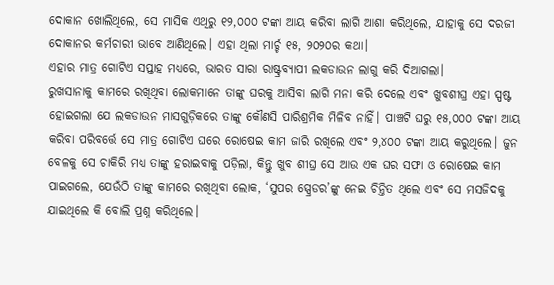ଦୋକାନ ଖୋଲିଥିଲେ, ସେ ମାସିକ ଏଥିରୁ ୧୨,୦୦୦ ଟଙ୍କା ଆୟ କରିବା ଲାଗି ଆଶା କରିଥିଲେ, ଯାହାକୁ ସେ ଦରଜୀ ଦୋକାନର କର୍ମଚାରୀ ଭାବେ ଆଣିଥିଲେ। ଏହା ଥିଲା ମାର୍ଚ୍ଚ ୧୫, ୨୦୨୦ର କଥା।
ଏହାର ମାତ୍ର ଗୋଟିଏ ସପ୍ତାହ ମଧ୍ୟରେ, ଭାରତ ସାରା ରାଷ୍ଟ୍ରବ୍ୟାପୀ ଲକଡାଉନ ଲାଗୁ କରି ଦିଆଗଲା।
ରୁଖସାନାକୁ କାମରେ ରଖିଥିବା ଲୋକମାନେ ତାଙ୍କୁ ଘରକୁ ଆସିବା ଲାଗି ମନା କରି ଦେଲେ ଏବଂ ଖୁବଶୀଘ୍ର ଏହା ସ୍ପଷ୍ଟ ହୋଇଗଲା ଯେ ଲକଡାଉନ ମାସଗୁଡ଼ିକରେ ତାଙ୍କୁ କୌଣସି ପାରିଶ୍ରମିକ ମିଳିବ ନାହିଁ। ପାଞ୍ଚଟି ଘରୁ ୧୫,୦୦୦ ଟଙ୍କା ଆୟ କରିବା ପରିବର୍ତ୍ତେ ସେ ମାତ୍ର ଗୋଟିଏ ଘରେ ରୋଷେଇ କାମ ଜାରି ରଖିଲେ ଏବଂ ୨,୪୦୦ ଟଙ୍କା ଆୟ କରୁଥିଲେ। ଜୁନ ବେଳକୁ ସେ ଚାକିରି ମଧ୍ୟ ତାଙ୍କୁ ହରାଇବାକୁ ପଡ଼ିଲା, କିନ୍ତୁ ଖୁବ ଶୀଘ୍ର ସେ ଆଉ ଏକ ଘର ସଫା ଓ ରୋଷେଇ କାମ ପାଇଗଲେ, ଯେଉଁଠି ତାଙ୍କୁ କାମରେ ରଖିଥିବା ଲୋକ, ‘ସୁପର ସ୍ପ୍ରେଡର’ଙ୍କୁ ନେଇ ଚିନ୍ତିତ ଥିଲେ ଏବଂ ସେ ମସଜିଦକୁ ଯାଇଥିଲେ କି ବୋଲି ପ୍ରଶ୍ନ କରିଥିଲେ।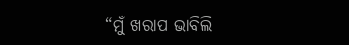“ମୁଁ ଖରାପ ଭାବିଲି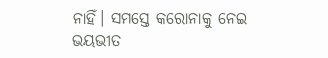ନାହିଁ। ସମସ୍ତେ କରୋନାକୁ ନେଇ ଭୟଭୀତ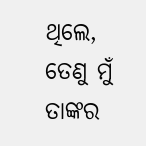ଥିଲେ, ତେଣୁ ମୁଁ ତାଙ୍କର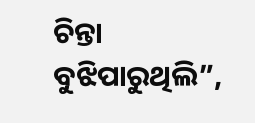ଚିନ୍ତା ବୁଝିପାରୁଥିଲି”,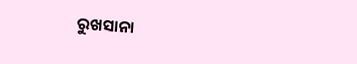ରୁଖସାନା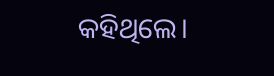କହିଥିଲେ।